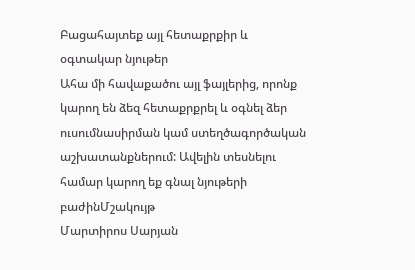Բացահայտեք այլ հետաքրքիր և օգտակար նյութեր
Ահա մի հավաքածու այլ ֆայլերից, որոնք կարող են ձեզ հետաքրքրել և օգնել ձեր ուսումնասիրման կամ ստեղծագործական աշխատանքներում: Ավելին տեսնելու համար կարող եք գնալ նյութերի բաժինՄշակույթ
Մարտիրոս Սարյան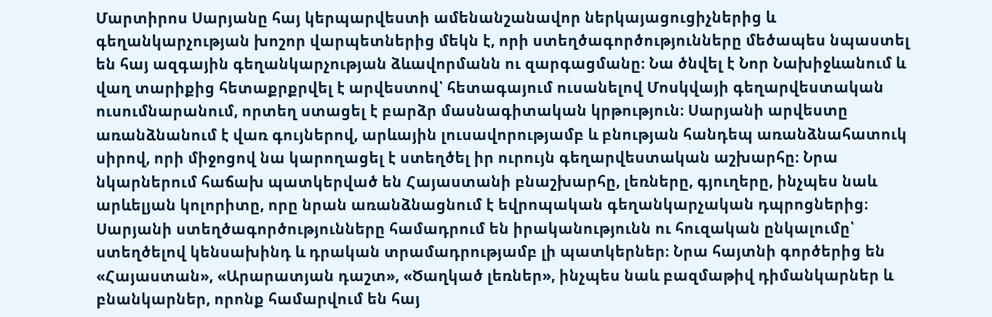Մարտիրոս Սարյանը հայ կերպարվեստի ամենանշանավոր ներկայացուցիչներից և գեղանկարչության խոշոր վարպետներից մեկն է, որի ստեղծագործությունները մեծապես նպաստել են հայ ազգային գեղանկարչության ձևավորմանն ու զարգացմանը։ Նա ծնվել է Նոր Նախիջևանում և վաղ տարիքից հետաքրքրվել է արվեստով՝ հետագայում ուսանելով Մոսկվայի գեղարվեստական ուսումնարանում, որտեղ ստացել է բարձր մասնագիտական կրթություն։ Սարյանի արվեստը առանձնանում է վառ գույներով, արևային լուսավորությամբ և բնության հանդեպ առանձնահատուկ սիրով, որի միջոցով նա կարողացել է ստեղծել իր ուրույն գեղարվեստական աշխարհը։ Նրա նկարներում հաճախ պատկերված են Հայաստանի բնաշխարհը, լեռները, գյուղերը, ինչպես նաև արևելյան կոլորիտը, որը նրան առանձնացնում է եվրոպական գեղանկարչական դպրոցներից։ Սարյանի ստեղծագործությունները համադրում են իրականությունն ու հուզական ընկալումը՝ ստեղծելով կենսախինդ և դրական տրամադրությամբ լի պատկերներ։ Նրա հայտնի գործերից են «Հայաստան», «Արարատյան դաշտ», «Ծաղկած լեռներ», ինչպես նաև բազմաթիվ դիմանկարներ և բնանկարներ, որոնք համարվում են հայ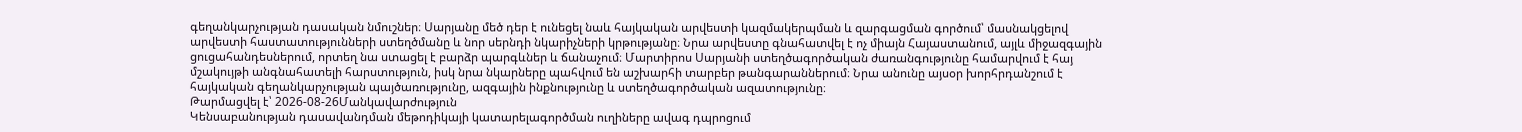գեղանկարչության դասական նմուշներ։ Սարյանը մեծ դեր է ունեցել նաև հայկական արվեստի կազմակերպման և զարգացման գործում՝ մասնակցելով արվեստի հաստատությունների ստեղծմանը և նոր սերնդի նկարիչների կրթությանը։ Նրա արվեստը գնահատվել է ոչ միայն Հայաստանում, այլև միջազգային ցուցահանդեսներում, որտեղ նա ստացել է բարձր պարգևներ և ճանաչում։ Մարտիրոս Սարյանի ստեղծագործական ժառանգությունը համարվում է հայ մշակույթի անգնահատելի հարստություն, իսկ նրա նկարները պահվում են աշխարհի տարբեր թանգարաններում։ Նրա անունը այսօր խորհրդանշում է հայկական գեղանկարչության պայծառությունը, ազգային ինքնությունը և ստեղծագործական ազատությունը։
Թարմացվել է՝ 2026-08-26Մանկավարժություն
Կենսաբանության դասավանդման մեթոդիկայի կատարելագործման ուղիները ավագ դպրոցում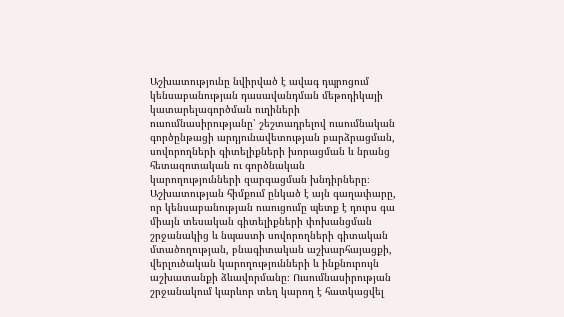Աշխատությունը նվիրված է ավագ դպրոցում կենսաբանության դասավանդման մեթոդիկայի կատարելագործման ուղիների ուսումնասիրությանը՝ շեշտադրելով ուսումնական գործընթացի արդյունավետության բարձրացման, սովորողների գիտելիքների խորացման և նրանց հետազոտական ու գործնական կարողությունների զարգացման խնդիրները։ Աշխատության հիմքում ընկած է այն գաղափարը, որ կենսաբանության ուսուցումը պետք է դուրս գա միայն տեսական գիտելիքների փոխանցման շրջանակից և նպաստի սովորողների գիտական մտածողության, բնագիտական աշխարհայացքի, վերլուծական կարողությունների և ինքնուրույն աշխատանքի ձևավորմանը։ Ուսումնասիրության շրջանակում կարևոր տեղ կարող է հատկացվել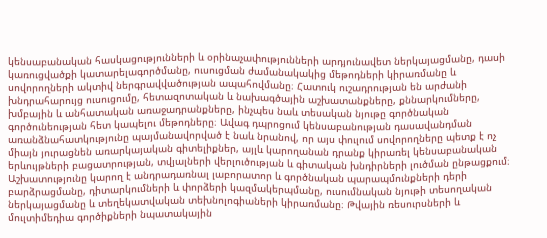կենսաբանական հասկացությունների և օրինաչափությունների արդյունավետ ներկայացմանը, դասի կառուցվածքի կատարելագործմանը, ուսուցման ժամանակակից մեթոդների կիրառմանը և սովորողների ակտիվ ներգրավվածության ապահովմանը։ Հատուկ ուշադրության են արժանի խնդրահարույց ուսուցումը, հետազոտական և նախագծային աշխատանքները, քննարկումները, խմբային և անհատական առաջադրանքները, ինչպես նաև տեսական նյութը գործնական գործունեության հետ կապելու մեթոդները։ Ավագ դպրոցում կենսաբանության դասավանդման առանձնահատկությունը պայմանավորված է նաև նրանով, որ այս փուլում սովորողները պետք է ոչ միայն յուրացնեն առարկայական գիտելիքներ, այլև կարողանան դրանք կիրառել կենսաբանական երևույթների բացատրության, տվյալների վերլուծության և գիտական խնդիրների լուծման ընթացքում։ Աշխատությունը կարող է անդրադառնալ լաբորատոր և գործնական պարապմունքների դերի բարձրացմանը, դիտարկումների և փորձերի կազմակերպմանը, ուսումնական նյութի տեսողական ներկայացմանը և տեղեկատվական տեխնոլոգիաների կիրառմանը։ Թվային ռեսուրսների և մուլտիմեդիա գործիքների նպատակային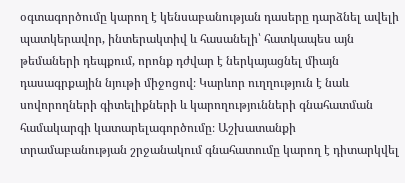օգտագործումը կարող է կենսաբանության դասերը դարձնել ավելի պատկերավոր, ինտերակտիվ և հասանելի՝ հատկապես այն թեմաների դեպքում, որոնք դժվար է ներկայացնել միայն դասագրքային նյութի միջոցով։ Կարևոր ուղղություն է նաև սովորողների գիտելիքների և կարողությունների գնահատման համակարգի կատարելագործումը։ Աշխատանքի տրամաբանության շրջանակում գնահատումը կարող է դիտարկվել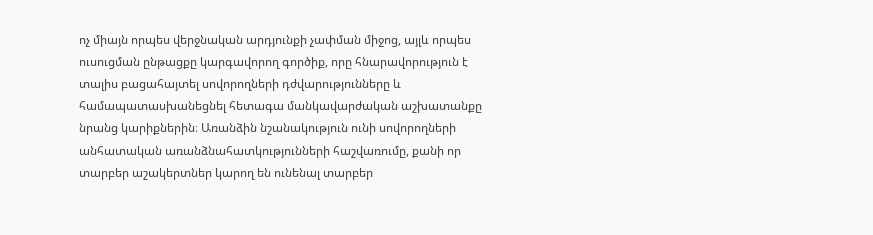ոչ միայն որպես վերջնական արդյունքի չափման միջոց, այլև որպես ուսուցման ընթացքը կարգավորող գործիք, որը հնարավորություն է տալիս բացահայտել սովորողների դժվարությունները և համապատասխանեցնել հետագա մանկավարժական աշխատանքը նրանց կարիքներին։ Առանձին նշանակություն ունի սովորողների անհատական առանձնահատկությունների հաշվառումը, քանի որ տարբեր աշակերտներ կարող են ունենալ տարբեր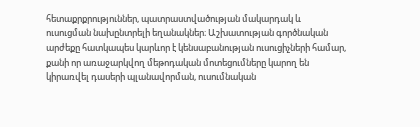հետաքրքրություններ, պատրաստվածության մակարդակ և ուսուցման նախընտրելի եղանակներ։ Աշխատության գործնական արժեքը հատկապես կարևոր է կենսաբանության ուսուցիչների համար, քանի որ առաջարկվող մեթոդական մոտեցումները կարող են կիրառվել դասերի պլանավորման, ուսումնական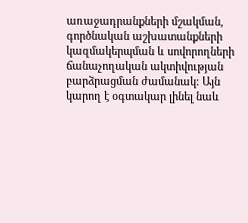առաջադրանքների մշակման, գործնական աշխատանքների կազմակերպման և սովորողների ճանաչողական ակտիվության բարձրացման ժամանակ։ Այն կարող է օգտակար լինել նաև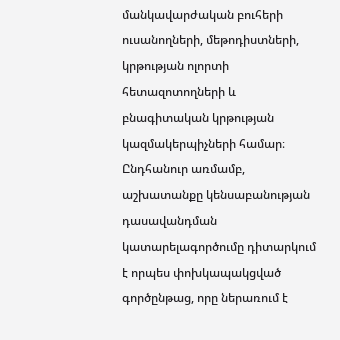մանկավարժական բուհերի ուսանողների, մեթոդիստների, կրթության ոլորտի հետազոտողների և բնագիտական կրթության կազմակերպիչների համար։ Ընդհանուր առմամբ, աշխատանքը կենսաբանության դասավանդման կատարելագործումը դիտարկում է որպես փոխկապակցված գործընթաց, որը ներառում է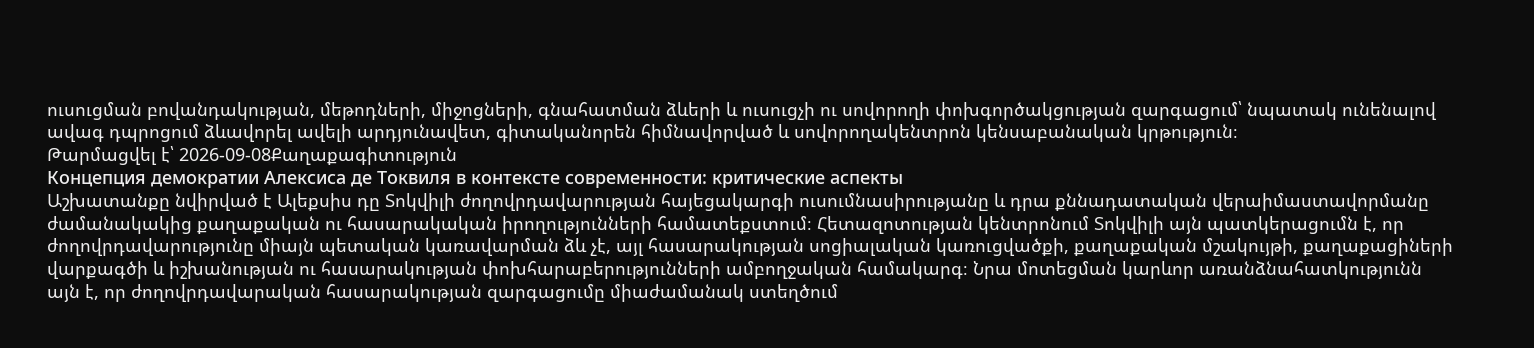ուսուցման բովանդակության, մեթոդների, միջոցների, գնահատման ձևերի և ուսուցչի ու սովորողի փոխգործակցության զարգացում՝ նպատակ ունենալով ավագ դպրոցում ձևավորել ավելի արդյունավետ, գիտականորեն հիմնավորված և սովորողակենտրոն կենսաբանական կրթություն։
Թարմացվել է՝ 2026-09-08Քաղաքագիտություն
Концепция демократии Алексиса де Токвиля в контексте современности: критические аспекты
Աշխատանքը նվիրված է Ալեքսիս դը Տոկվիլի ժողովրդավարության հայեցակարգի ուսումնասիրությանը և դրա քննադատական վերաիմաստավորմանը ժամանակակից քաղաքական ու հասարակական իրողությունների համատեքստում։ Հետազոտության կենտրոնում Տոկվիլի այն պատկերացումն է, որ ժողովրդավարությունը միայն պետական կառավարման ձև չէ, այլ հասարակության սոցիալական կառուցվածքի, քաղաքական մշակույթի, քաղաքացիների վարքագծի և իշխանության ու հասարակության փոխհարաբերությունների ամբողջական համակարգ։ Նրա մոտեցման կարևոր առանձնահատկությունն այն է, որ ժողովրդավարական հասարակության զարգացումը միաժամանակ ստեղծում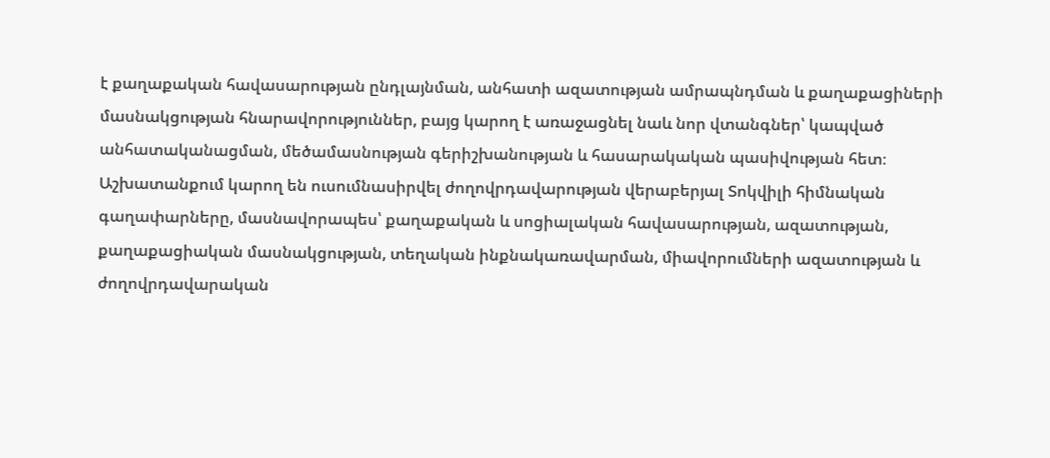է քաղաքական հավասարության ընդլայնման, անհատի ազատության ամրապնդման և քաղաքացիների մասնակցության հնարավորություններ, բայց կարող է առաջացնել նաև նոր վտանգներ՝ կապված անհատականացման, մեծամասնության գերիշխանության և հասարակական պասիվության հետ։ Աշխատանքում կարող են ուսումնասիրվել ժողովրդավարության վերաբերյալ Տոկվիլի հիմնական գաղափարները, մասնավորապես՝ քաղաքական և սոցիալական հավասարության, ազատության, քաղաքացիական մասնակցության, տեղական ինքնակառավարման, միավորումների ազատության և ժողովրդավարական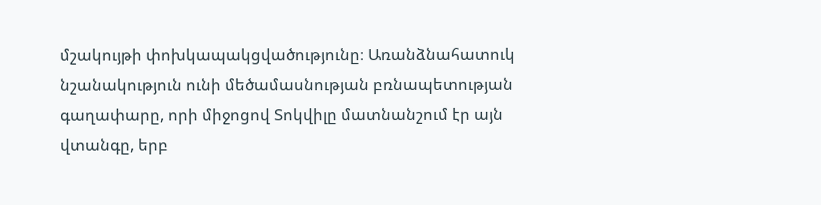մշակույթի փոխկապակցվածությունը։ Առանձնահատուկ նշանակություն ունի մեծամասնության բռնապետության գաղափարը, որի միջոցով Տոկվիլը մատնանշում էր այն վտանգը, երբ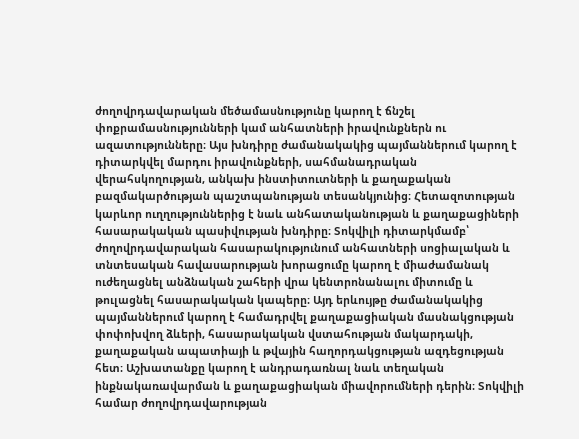ժողովրդավարական մեծամասնությունը կարող է ճնշել փոքրամասնությունների կամ անհատների իրավունքներն ու ազատությունները։ Այս խնդիրը ժամանակակից պայմաններում կարող է դիտարկվել մարդու իրավունքների, սահմանադրական վերահսկողության, անկախ ինստիտուտների և քաղաքական բազմակարծության պաշտպանության տեսանկյունից։ Հետազոտության կարևոր ուղղություններից է նաև անհատականության և քաղաքացիների հասարակական պասիվության խնդիրը։ Տոկվիլի դիտարկմամբ՝ ժողովրդավարական հասարակությունում անհատների սոցիալական և տնտեսական հավասարության խորացումը կարող է միաժամանակ ուժեղացնել անձնական շահերի վրա կենտրոնանալու միտումը և թուլացնել հասարակական կապերը։ Այդ երևույթը ժամանակակից պայմաններում կարող է համադրվել քաղաքացիական մասնակցության փոփոխվող ձևերի, հասարակական վստահության մակարդակի, քաղաքական ապատիայի և թվային հաղորդակցության ազդեցության հետ։ Աշխատանքը կարող է անդրադառնալ նաև տեղական ինքնակառավարման և քաղաքացիական միավորումների դերին։ Տոկվիլի համար ժողովրդավարության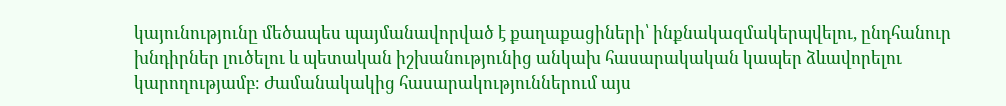կայունությունը մեծապես պայմանավորված է քաղաքացիների՝ ինքնակազմակերպվելու, ընդհանուր խնդիրներ լուծելու և պետական իշխանությունից անկախ հասարակական կապեր ձևավորելու կարողությամբ։ Ժամանակակից հասարակություններում այս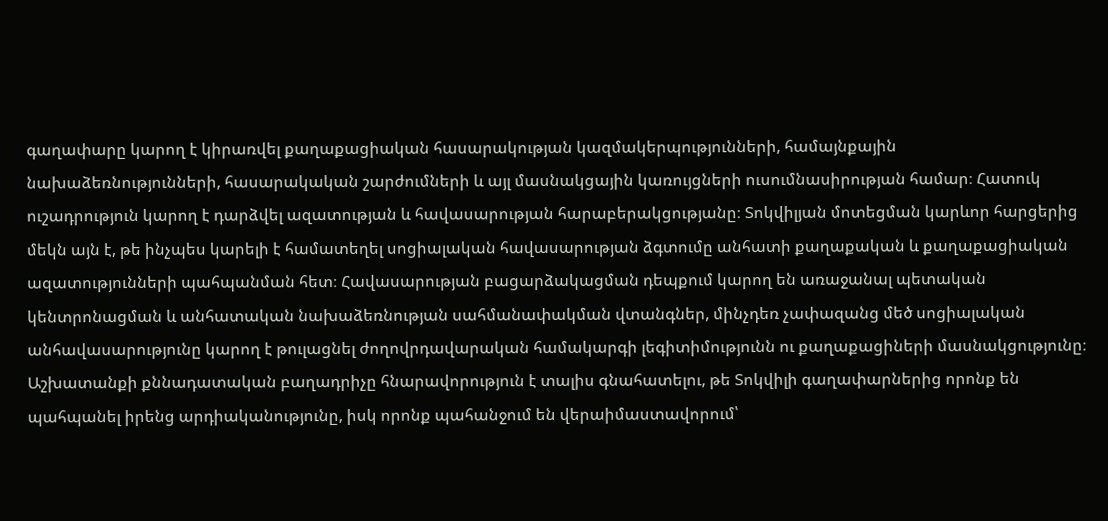գաղափարը կարող է կիրառվել քաղաքացիական հասարակության կազմակերպությունների, համայնքային նախաձեռնությունների, հասարակական շարժումների և այլ մասնակցային կառույցների ուսումնասիրության համար։ Հատուկ ուշադրություն կարող է դարձվել ազատության և հավասարության հարաբերակցությանը։ Տոկվիլյան մոտեցման կարևոր հարցերից մեկն այն է, թե ինչպես կարելի է համատեղել սոցիալական հավասարության ձգտումը անհատի քաղաքական և քաղաքացիական ազատությունների պահպանման հետ։ Հավասարության բացարձակացման դեպքում կարող են առաջանալ պետական կենտրոնացման և անհատական նախաձեռնության սահմանափակման վտանգներ, մինչդեռ չափազանց մեծ սոցիալական անհավասարությունը կարող է թուլացնել ժողովրդավարական համակարգի լեգիտիմությունն ու քաղաքացիների մասնակցությունը։ Աշխատանքի քննադատական բաղադրիչը հնարավորություն է տալիս գնահատելու, թե Տոկվիլի գաղափարներից որոնք են պահպանել իրենց արդիականությունը, իսկ որոնք պահանջում են վերաիմաստավորում՝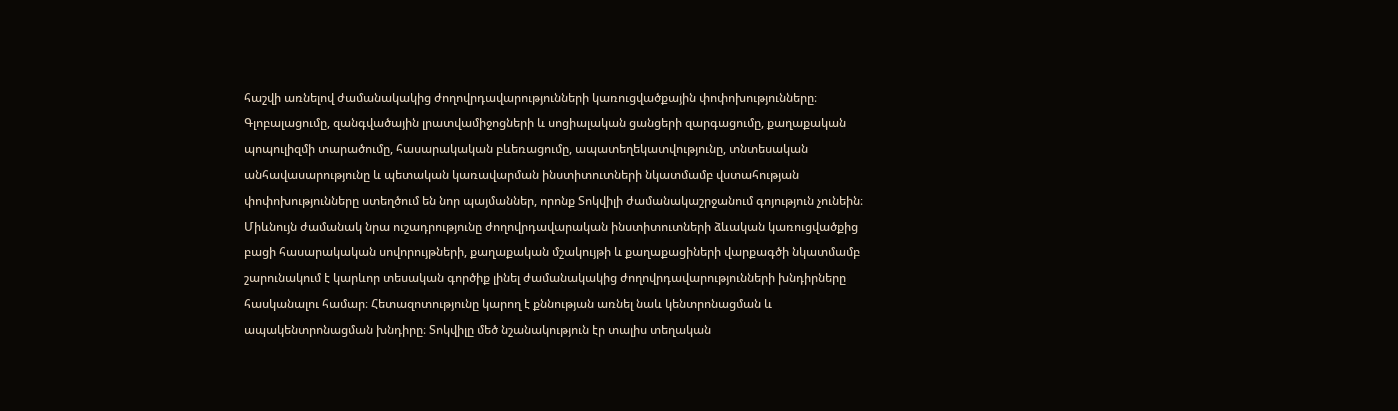հաշվի առնելով ժամանակակից ժողովրդավարությունների կառուցվածքային փոփոխությունները։ Գլոբալացումը, զանգվածային լրատվամիջոցների և սոցիալական ցանցերի զարգացումը, քաղաքական պոպուլիզմի տարածումը, հասարակական բևեռացումը, ապատեղեկատվությունը, տնտեսական անհավասարությունը և պետական կառավարման ինստիտուտների նկատմամբ վստահության փոփոխությունները ստեղծում են նոր պայմաններ, որոնք Տոկվիլի ժամանակաշրջանում գոյություն չունեին։ Միևնույն ժամանակ նրա ուշադրությունը ժողովրդավարական ինստիտուտների ձևական կառուցվածքից բացի հասարակական սովորույթների, քաղաքական մշակույթի և քաղաքացիների վարքագծի նկատմամբ շարունակում է կարևոր տեսական գործիք լինել ժամանակակից ժողովրդավարությունների խնդիրները հասկանալու համար։ Հետազոտությունը կարող է քննության առնել նաև կենտրոնացման և ապակենտրոնացման խնդիրը։ Տոկվիլը մեծ նշանակություն էր տալիս տեղական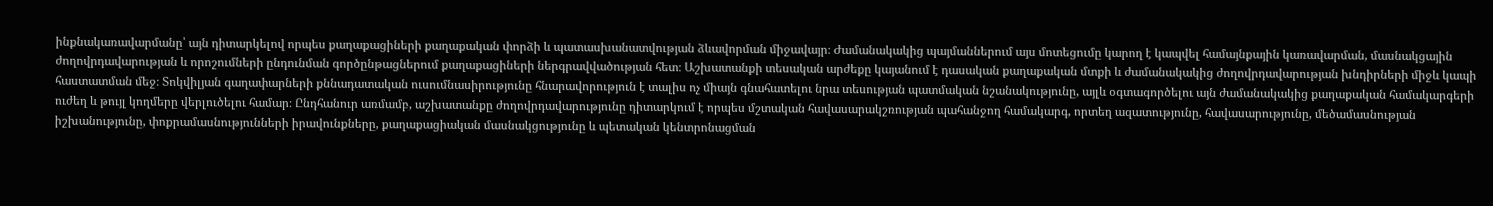ինքնակառավարմանը՝ այն դիտարկելով որպես քաղաքացիների քաղաքական փորձի և պատասխանատվության ձևավորման միջավայր։ Ժամանակակից պայմաններում այս մոտեցումը կարող է կապվել համայնքային կառավարման, մասնակցային ժողովրդավարության և որոշումների ընդունման գործընթացներում քաղաքացիների ներգրավվածության հետ։ Աշխատանքի տեսական արժեքը կայանում է դասական քաղաքական մտքի և ժամանակակից ժողովրդավարության խնդիրների միջև կապի հաստատման մեջ։ Տոկվիլյան գաղափարների քննադատական ուսումնասիրությունը հնարավորություն է տալիս ոչ միայն գնահատելու նրա տեսության պատմական նշանակությունը, այլև օգտագործելու այն ժամանակակից քաղաքական համակարգերի ուժեղ և թույլ կողմերը վերլուծելու համար։ Ընդհանուր առմամբ, աշխատանքը ժողովրդավարությունը դիտարկում է որպես մշտական հավասարակշռության պահանջող համակարգ, որտեղ ազատությունը, հավասարությունը, մեծամասնության իշխանությունը, փոքրամասնությունների իրավունքները, քաղաքացիական մասնակցությունը և պետական կենտրոնացման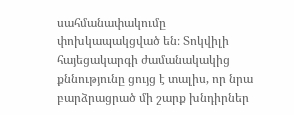սահմանափակումը փոխկապակցված են։ Տոկվիլի հայեցակարգի ժամանակակից քննությունը ցույց է տալիս, որ նրա բարձրացրած մի շարք խնդիրներ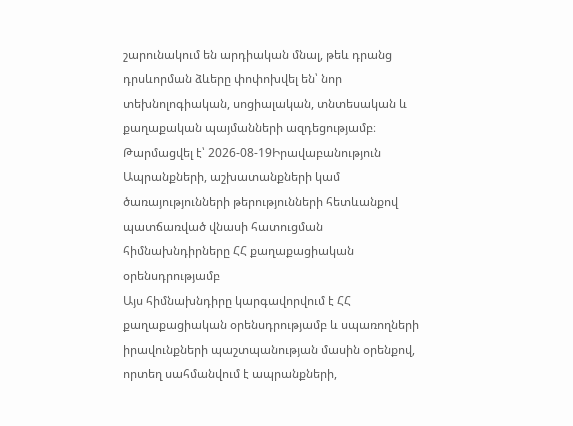շարունակում են արդիական մնալ, թեև դրանց դրսևորման ձևերը փոփոխվել են՝ նոր տեխնոլոգիական, սոցիալական, տնտեսական և քաղաքական պայմանների ազդեցությամբ։
Թարմացվել է՝ 2026-08-19Իրավաբանություն
Ապրանքների, աշխատանքների կամ ծառայությունների թերությունների հետևանքով պատճառված վնասի հատուցման հիմնախնդիրները ՀՀ քաղաքացիական օրենսդրությամբ
Այս հիմնախնդիրը կարգավորվում է ՀՀ քաղաքացիական օրենսդրությամբ և սպառողների իրավունքների պաշտպանության մասին օրենքով, որտեղ սահմանվում է ապրանքների,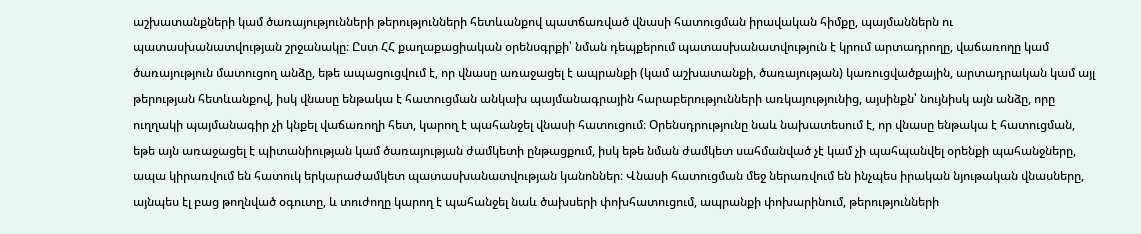աշխատանքների կամ ծառայությունների թերությունների հետևանքով պատճառված վնասի հատուցման իրավական հիմքը, պայմաններն ու պատասխանատվության շրջանակը։ Ըստ ՀՀ քաղաքացիական օրենսգրքի՝ նման դեպքերում պատասխանատվություն է կրում արտադրողը, վաճառողը կամ ծառայություն մատուցող անձը, եթե ապացուցվում է, որ վնասը առաջացել է ապրանքի (կամ աշխատանքի, ծառայության) կառուցվածքային, արտադրական կամ այլ թերության հետևանքով, իսկ վնասը ենթակա է հատուցման անկախ պայմանագրային հարաբերությունների առկայությունից, այսինքն՝ նույնիսկ այն անձը, որը ուղղակի պայմանագիր չի կնքել վաճառողի հետ, կարող է պահանջել վնասի հատուցում։ Օրենսդրությունը նաև նախատեսում է, որ վնասը ենթակա է հատուցման, եթե այն առաջացել է պիտանիության կամ ծառայության ժամկետի ընթացքում, իսկ եթե նման ժամկետ սահմանված չէ կամ չի պահպանվել օրենքի պահանջները, ապա կիրառվում են հատուկ երկարաժամկետ պատասխանատվության կանոններ։ Վնասի հատուցման մեջ ներառվում են ինչպես իրական նյութական վնասները, այնպես էլ բաց թողնված օգուտը, և տուժողը կարող է պահանջել նաև ծախսերի փոխհատուցում, ապրանքի փոխարինում, թերությունների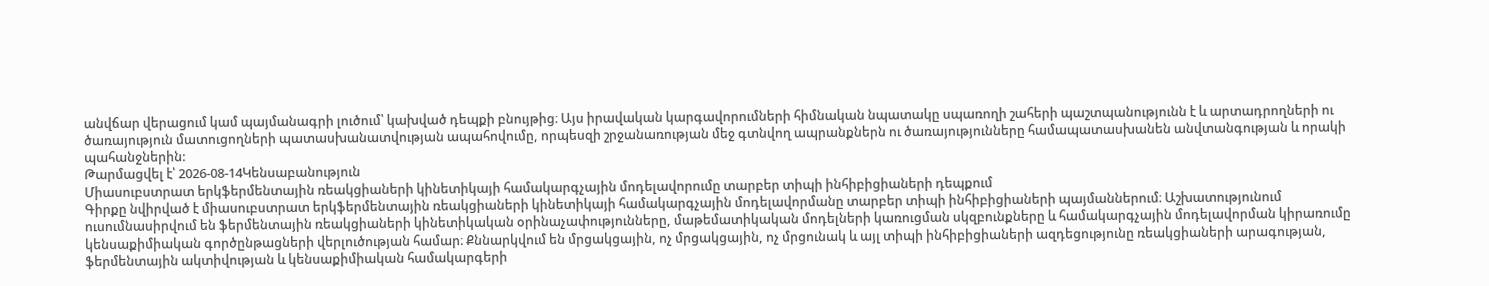անվճար վերացում կամ պայմանագրի լուծում՝ կախված դեպքի բնույթից։ Այս իրավական կարգավորումների հիմնական նպատակը սպառողի շահերի պաշտպանությունն է և արտադրողների ու ծառայություն մատուցողների պատասխանատվության ապահովումը, որպեսզի շրջանառության մեջ գտնվող ապրանքներն ու ծառայությունները համապատասխանեն անվտանգության և որակի պահանջներին:
Թարմացվել է՝ 2026-08-14Կենսաբանություն
Միասուբստրատ երկֆերմենտային ռեակցիաների կինետիկայի համակարգչային մոդելավորումը տարբեր տիպի ինհիբիցիաների դեպքում
Գիրքը նվիրված է միասուբստրատ երկֆերմենտային ռեակցիաների կինետիկայի համակարգչային մոդելավորմանը տարբեր տիպի ինհիբիցիաների պայմաններում։ Աշխատությունում ուսումնասիրվում են ֆերմենտային ռեակցիաների կինետիկական օրինաչափությունները, մաթեմատիկական մոդելների կառուցման սկզբունքները և համակարգչային մոդելավորման կիրառումը կենսաքիմիական գործընթացների վերլուծության համար։ Քննարկվում են մրցակցային, ոչ մրցակցային, ոչ մրցունակ և այլ տիպի ինհիբիցիաների ազդեցությունը ռեակցիաների արագության, ֆերմենտային ակտիվության և կենսաքիմիական համակարգերի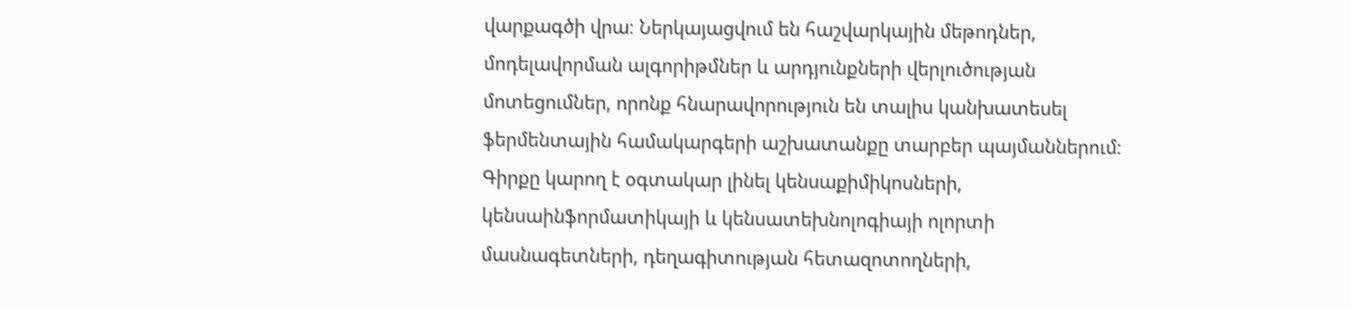վարքագծի վրա։ Ներկայացվում են հաշվարկային մեթոդներ, մոդելավորման ալգորիթմներ և արդյունքների վերլուծության մոտեցումներ, որոնք հնարավորություն են տալիս կանխատեսել ֆերմենտային համակարգերի աշխատանքը տարբեր պայմաններում։ Գիրքը կարող է օգտակար լինել կենսաքիմիկոսների, կենսաինֆորմատիկայի և կենսատեխնոլոգիայի ոլորտի մասնագետների, դեղագիտության հետազոտողների,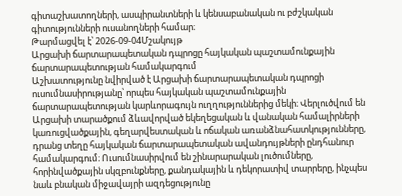գիտաշխատողների, ասպիրանտների և կենսաբանական ու բժշկական գիտությունների ուսանողների համար։
Թարմացվել է՝ 2026-09-04Մշակույթ
Արցախի ճարտարապետական դպրոցը հայկական պաշտամունքային ճարտարապետության համակարգում
Աշխատությունը նվիրված է Արցախի ճարտարապետական դպրոցի ուսումնասիրությանը՝ որպես հայկական պաշտամունքային ճարտարապետության կարևորագույն ուղղություններից մեկի։ Վերլուծվում են Արցախի տարածքում ձևավորված եկեղեցական և վանական համալիրների կառուցվածքային, գեղարվեստական և ոճական առանձնահատկությունները, դրանց տեղը հայկական ճարտարապետական ավանդույթների ընդհանուր համակարգում։ Ուսումնասիրվում են շինարարական լուծումները, հորինվածքային սկզբունքները, քանդակային և դեկորատիվ տարրերը, ինչպես նաև բնական միջավայրի ազդեցությունը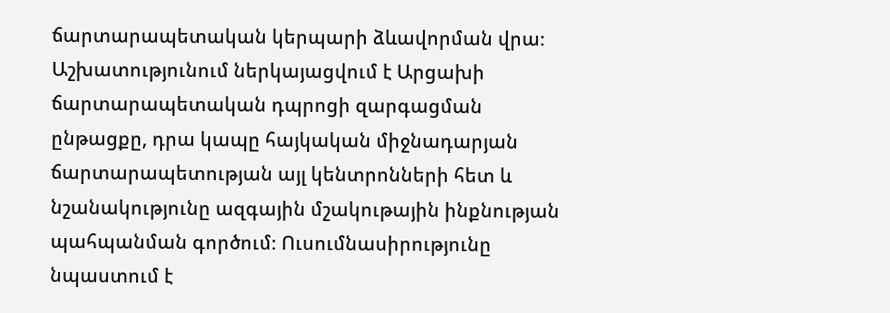ճարտարապետական կերպարի ձևավորման վրա։ Աշխատությունում ներկայացվում է Արցախի ճարտարապետական դպրոցի զարգացման ընթացքը, դրա կապը հայկական միջնադարյան ճարտարապետության այլ կենտրոնների հետ և նշանակությունը ազգային մշակութային ինքնության պահպանման գործում։ Ուսումնասիրությունը նպաստում է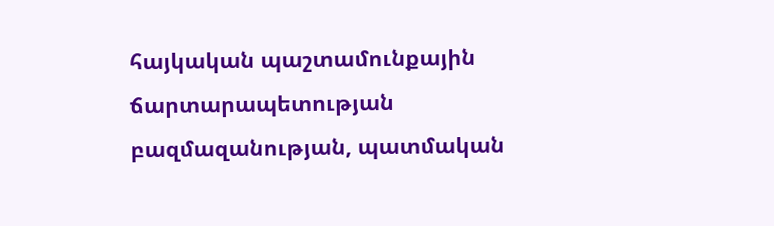հայկական պաշտամունքային ճարտարապետության բազմազանության, պատմական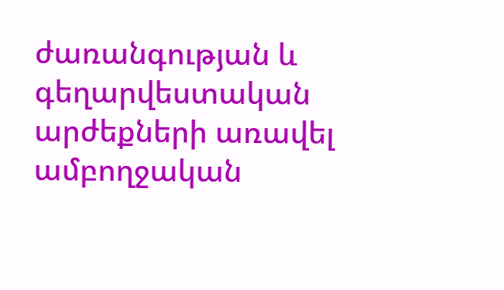ժառանգության և գեղարվեստական արժեքների առավել ամբողջական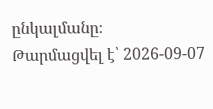ընկալմանը։
Թարմացվել է՝ 2026-09-07